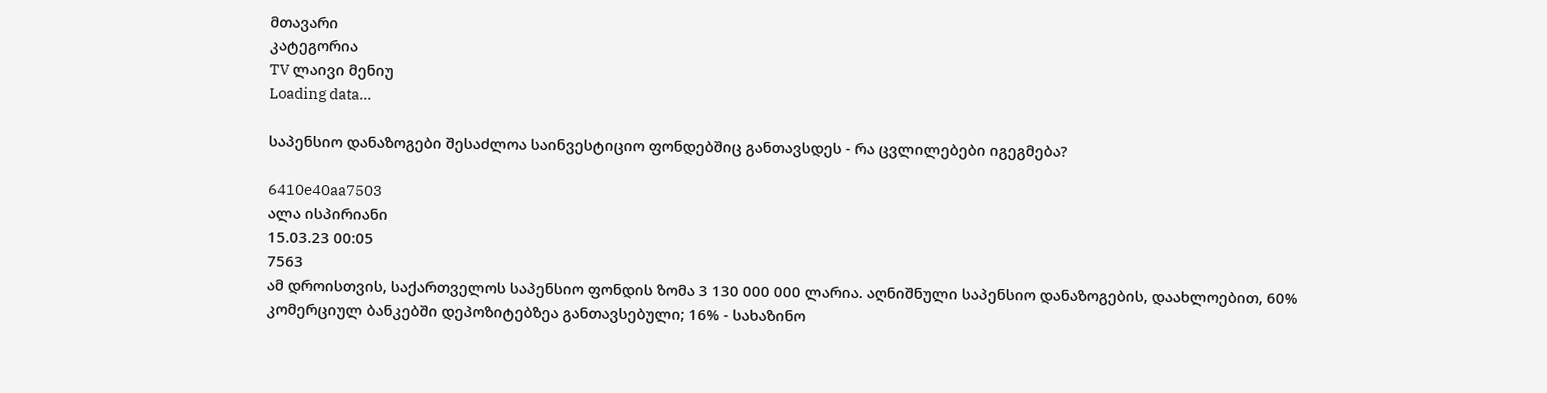მთავარი
კატეგორია
TV ლაივი მენიუ
Loading data...

საპენსიო დანაზოგები შესაძლოა საინვესტიციო ფონდებშიც განთავსდეს - რა ცვლილებები იგეგმება?

6410e40aa7503
ალა ისპირიანი
15.03.23 00:05
7563
ამ დროისთვის, საქართველოს საპენსიო ფონდის ზომა 3 130 000 000 ლარია. აღნიშნული საპენსიო დანაზოგების, დაახლოებით, 60% კომერციულ ბანკებში დეპოზიტებზეა განთავსებული; 16% - სახაზინო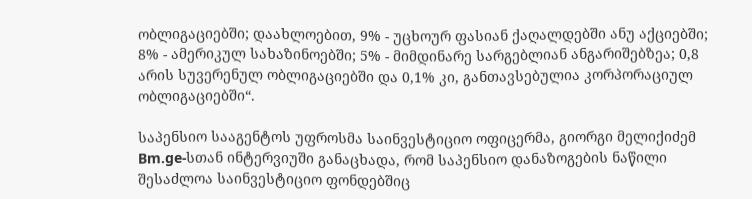ობლიგაციებში; დაახლოებით, 9% - უცხოურ ფასიან ქაღალდებში ანუ აქციებში; 8% - ამერიკულ სახაზინოებში; 5% - მიმდინარე სარგებლიან ანგარიშებზეა; 0,8 არის სუვერენულ ობლიგაციებში და 0,1% კი, განთავსებულია კორპორაციულ ობლიგაციებში“.

საპენსიო სააგენტოს უფროსმა საინვესტიციო ოფიცერმა, გიორგი მელიქიძემ Bm.ge-სთან ინტერვიუში განაცხადა, რომ საპენსიო დანაზოგების ნაწილი შესაძლოა საინვესტიციო ფონდებშიც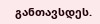განთავსდეს.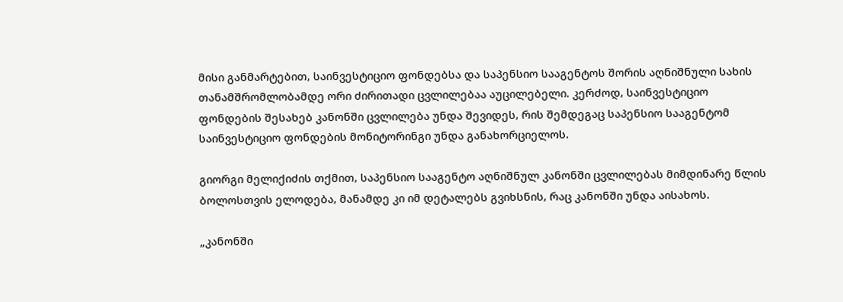მისი განმარტებით, საინვესტიციო ფონდებსა და საპენსიო სააგენტოს შორის აღნიშნული სახის თანამშრომლობამდე ორი ძირითადი ცვლილებაა აუცილებელი. კერძოდ, საინვესტიციო ფონდების შესახებ კანონში ცვლილება უნდა შევიდეს, რის შემდეგაც საპენსიო სააგენტომ საინვესტიციო ფონდების მონიტორინგი უნდა განახორციელოს.

გიორგი მელიქიძის თქმით, საპენსიო სააგენტო აღნიშნულ კანონში ცვლილებას მიმდინარე წლის ბოლოსთვის ელოდება, მანამდე კი იმ დეტალებს გვიხსნის, რაც კანონში უნდა აისახოს.

„კანონში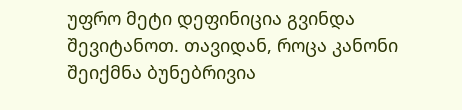უფრო მეტი დეფინიცია გვინდა შევიტანოთ. თავიდან, როცა კანონი შეიქმნა ბუნებრივია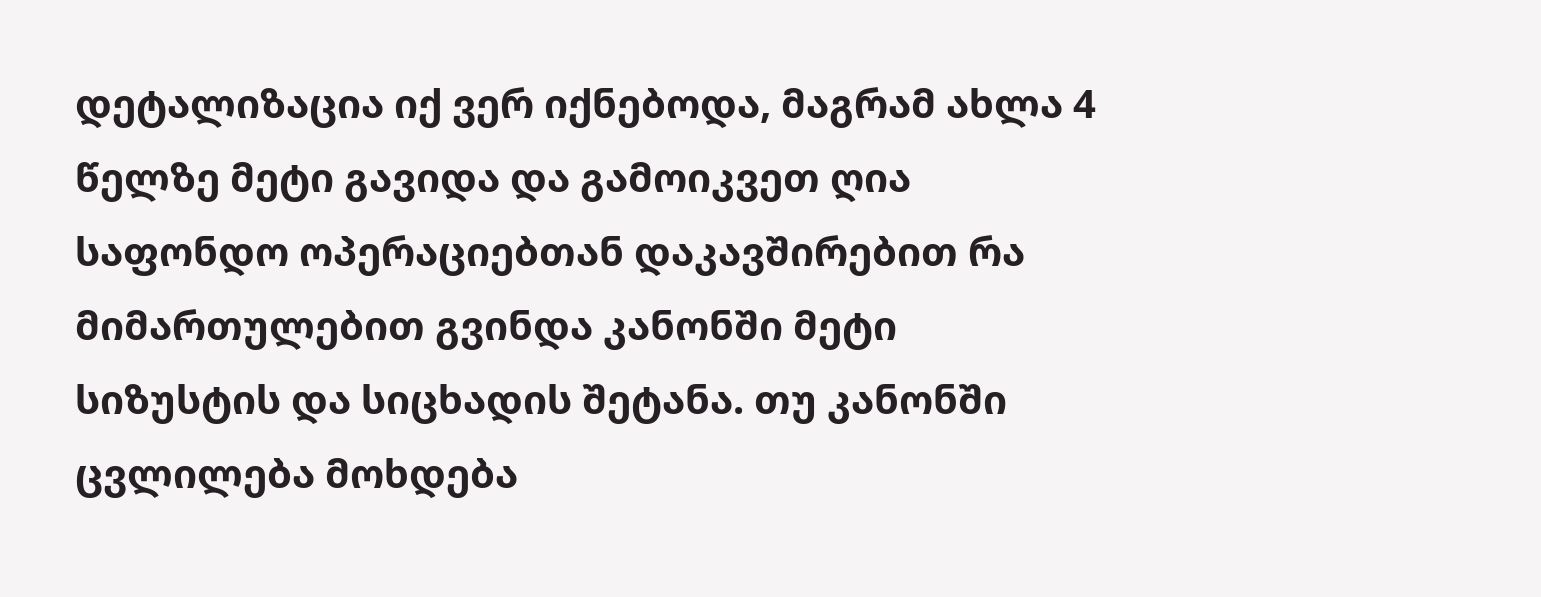დეტალიზაცია იქ ვერ იქნებოდა, მაგრამ ახლა 4 წელზე მეტი გავიდა და გამოიკვეთ ღია საფონდო ოპერაციებთან დაკავშირებით რა მიმართულებით გვინდა კანონში მეტი სიზუსტის და სიცხადის შეტანა. თუ კანონში ცვლილება მოხდება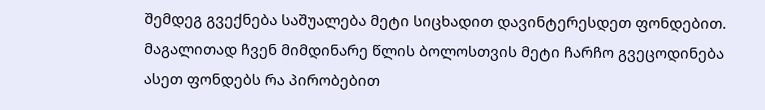შემდეგ გვექნება საშუალება მეტი სიცხადით დავინტერესდეთ ფონდებით. მაგალითად ჩვენ მიმდინარე წლის ბოლოსთვის მეტი ჩარჩო გვეცოდინება ასეთ ფონდებს რა პირობებით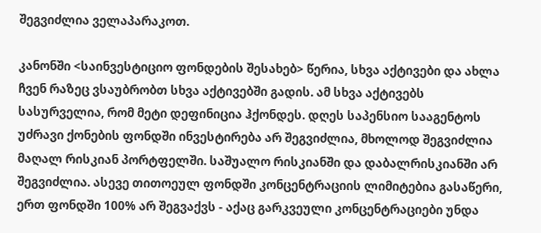შეგვიძლია ველაპარაკოთ.

კანონში <საინვესტიციო ფონდების შესახებ> წერია, სხვა აქტივები და ახლა ჩვენ რაზეც ვსაუბრობთ სხვა აქტივებში გადის. ამ სხვა აქტივებს სასურველია, რომ მეტი დეფინიცია ჰქონდეს. დღეს საპენსიო სააგენტოს უძრავი ქონების ფონდში ინვესტირება არ შეგვიძლია, მხოლოდ შეგვიძლია მაღალ რისკიან პორტფელში. საშუალო რისკიანში და დაბალრისკიანში არ შეგვიძლია. ასევე თითოეულ ფონდში კონცენტრაციის ლიმიტებია გასაწერი, ერთ ფონდში 100% არ შეგვაქვს - აქაც გარკვეული კონცენტრაციები უნდა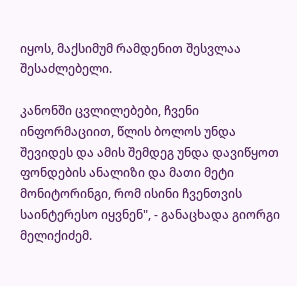იყოს, მაქსიმუმ რამდენით შესვლაა შესაძლებელი.

კანონში ცვლილებები, ჩვენი ინფორმაციით, წლის ბოლოს უნდა შევიდეს და ამის შემდეგ უნდა დავიწყოთ ფონდების ანალიზი და მათი მეტი მონიტორინგი, რომ ისინი ჩვენთვის საინტერესო იყვნენ", - განაცხადა გიორგი მელიქიძემ.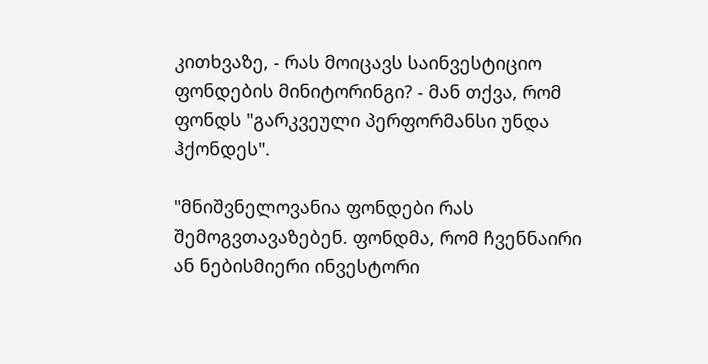კითხვაზე, - რას მოიცავს საინვესტიციო ფონდების მინიტორინგი? - მან თქვა, რომ ფონდს "გარკვეული პერფორმანსი უნდა ჰქონდეს".

"მნიშვნელოვანია ფონდები რას შემოგვთავაზებენ. ფონდმა, რომ ჩვენნაირი ან ნებისმიერი ინვესტორი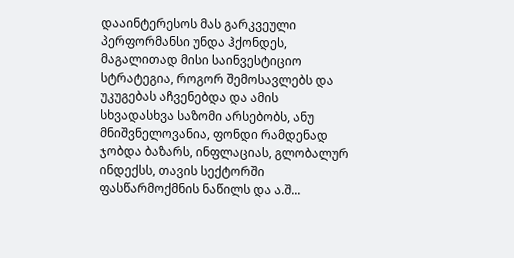დააინტერესოს მას გარკვეული პერფორმანსი უნდა ჰქონდეს, მაგალითად მისი საინვესტიციო სტრატეგია, როგორ შემოსავლებს და უკუგებას აჩვენებდა და ამის სხვადასხვა საზომი არსებობს, ანუ მნიშვნელოვანია, ფონდი რამდენად ჯობდა ბაზარს, ინფლაციას, გლობალურ ინდექსს, თავის სექტორში ფასწარმოქმნის ნაწილს და ა.შ...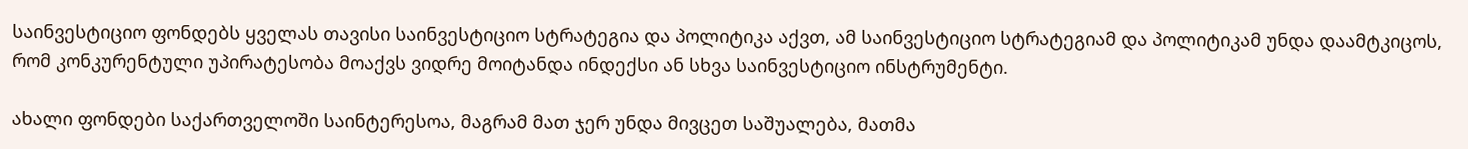საინვესტიციო ფონდებს ყველას თავისი საინვესტიციო სტრატეგია და პოლიტიკა აქვთ, ამ საინვესტიციო სტრატეგიამ და პოლიტიკამ უნდა დაამტკიცოს, რომ კონკურენტული უპირატესობა მოაქვს ვიდრე მოიტანდა ინდექსი ან სხვა საინვესტიციო ინსტრუმენტი.

ახალი ფონდები საქართველოში საინტერესოა, მაგრამ მათ ჯერ უნდა მივცეთ საშუალება, მათმა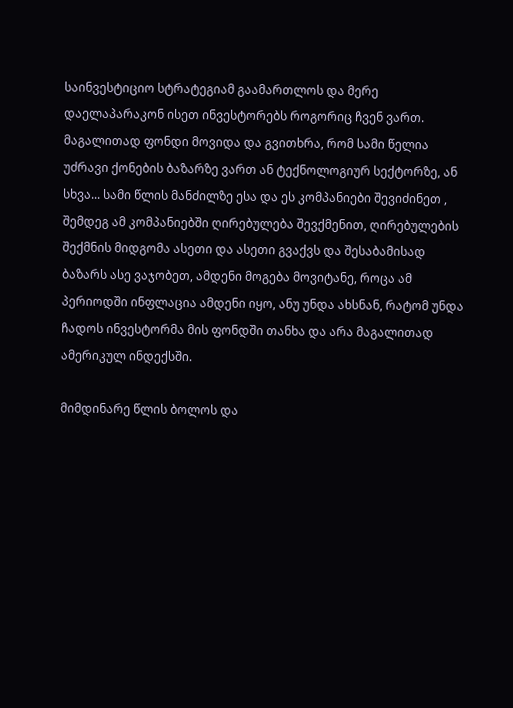საინვესტიციო სტრატეგიამ გაამართლოს და მერე დაელაპარაკონ ისეთ ინვესტორებს როგორიც ჩვენ ვართ. მაგალითად ფონდი მოვიდა და გვითხრა, რომ სამი წელია უძრავი ქონების ბაზარზე ვართ ან ტექნოლოგიურ სექტორზე, ან სხვა... სამი წლის მანძილზე ესა და ეს კომპანიები შევიძინეთ , შემდეგ ამ კომპანიებში ღირებულება შევქმენით, ღირებულების შექმნის მიდგომა ასეთი და ასეთი გვაქვს და შესაბამისად ბაზარს ასე ვაჯობეთ, ამდენი მოგება მოვიტანე, როცა ამ პერიოდში ინფლაცია ამდენი იყო, ანუ უნდა ახსნან, რატომ უნდა ჩადოს ინვესტორმა მის ფონდში თანხა და არა მაგალითად ამერიკულ ინდექსში.

მიმდინარე წლის ბოლოს და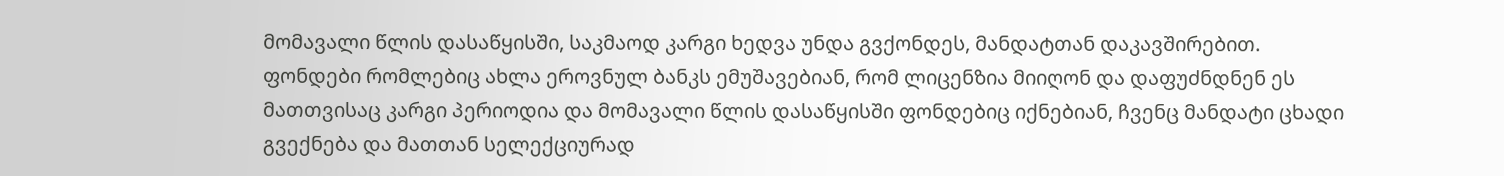მომავალი წლის დასაწყისში, საკმაოდ კარგი ხედვა უნდა გვქონდეს, მანდატთან დაკავშირებით. ფონდები რომლებიც ახლა ეროვნულ ბანკს ემუშავებიან, რომ ლიცენზია მიიღონ და დაფუძნდნენ ეს მათთვისაც კარგი პერიოდია და მომავალი წლის დასაწყისში ფონდებიც იქნებიან, ჩვენც მანდატი ცხადი გვექნება და მათთან სელექციურად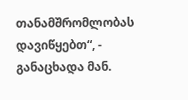თანამშრომლობას დავიწყებთ“, - განაცხადა მან.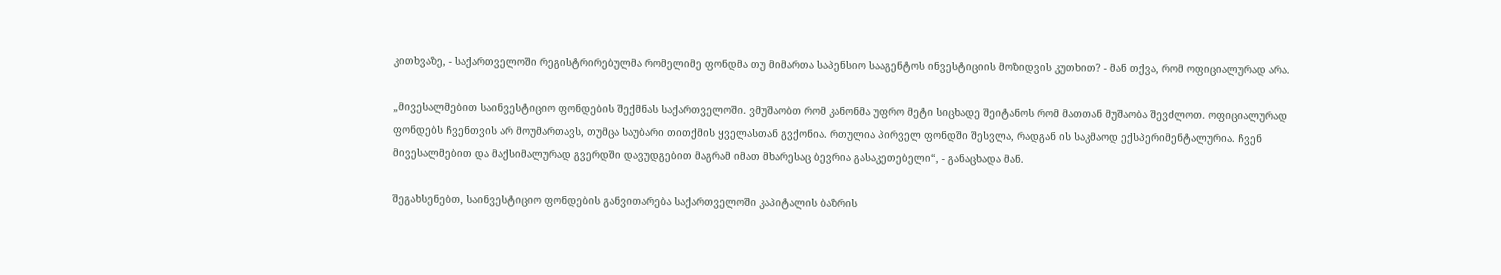კითხვაზე, - საქართველოში რეგისტრირებულმა რომელიმე ფონდმა თუ მიმართა საპენსიო სააგენტოს ინვესტიციის მოზიდვის კუთხით? - მან თქვა, რომ ოფიციალურად არა.

„მივესალმებით საინვესტიციო ფონდების შექმნას საქართველოში. ვმუშაობთ რომ კანონმა უფრო მეტი სიცხადე შეიტანოს რომ მათთან მუშაობა შევძლოთ. ოფიციალურად ფონდებს ჩვენთვის არ მოუმართავს, თუმცა საუბარი თითქმის ყველასთან გვქონია. რთულია პირველ ფონდში შესვლა, რადგან ის საკმაოდ ექსპერიმენტალურია. ჩვენ მივესალმებით და მაქსიმალურად გვერდში დავუდგებით მაგრამ იმათ მხარესაც ბევრია გასაკეთებელი“, - განაცხადა მან.

შეგახსენებთ, საინვესტიციო ფონდების განვითარება საქართველოში კაპიტალის ბაზრის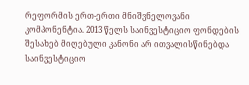რეფორმის ერთ-ერთი მნიშვნელოვანი კომპონენტია. 2013 წელს საინვესტიციო ფონდების შესახებ მიღებული კანონი არ ითვალისწინებდა საინვესტიციო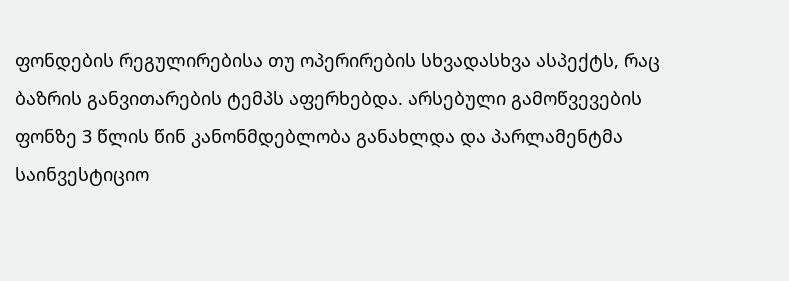ფონდების რეგულირებისა თუ ოპერირების სხვადასხვა ასპექტს, რაც ბაზრის განვითარების ტემპს აფერხებდა. არსებული გამოწვევების ფონზე 3 წლის წინ კანონმდებლობა განახლდა და პარლამენტმა საინვესტიციო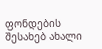ფონდების შესახებ ახალი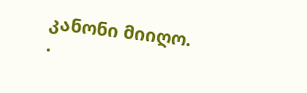კანონი მიიღო.
.